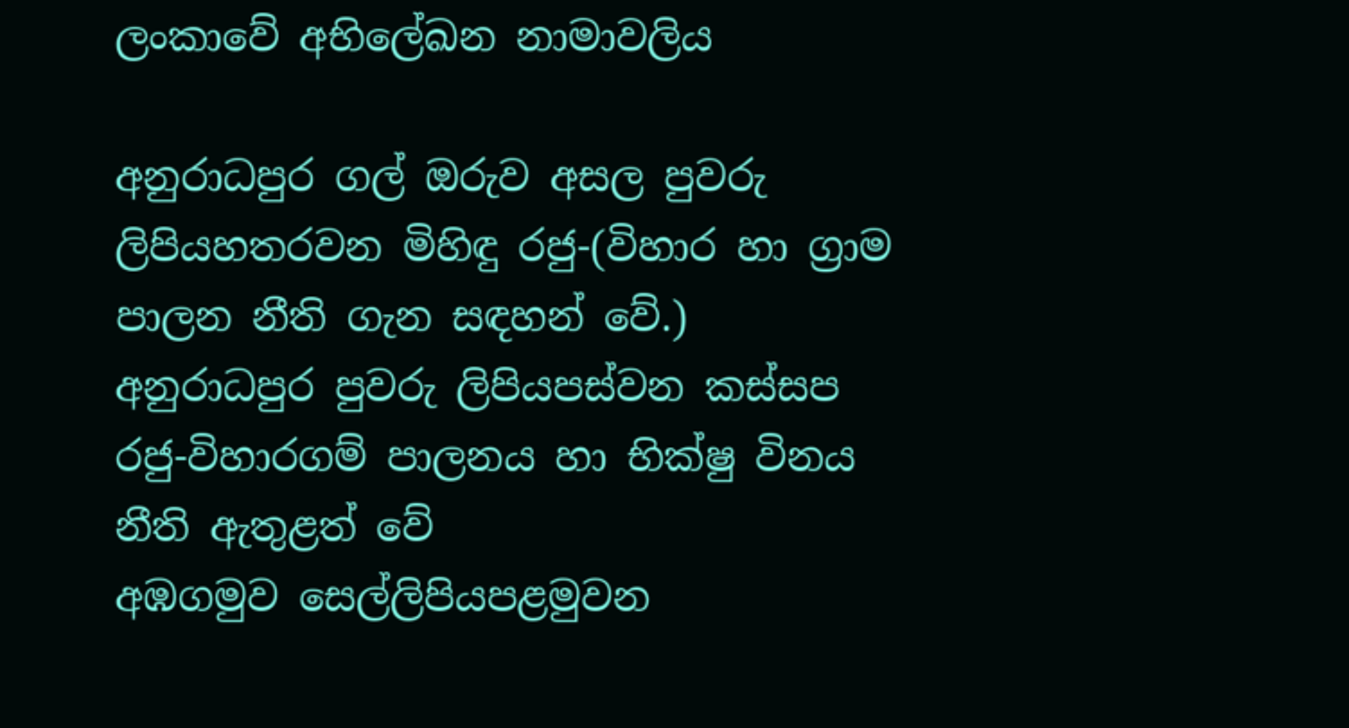ලංකාවේ අභිලේඛන නාමාවලිය

අනුරාධපුර ගල් ඔරුව අසල පුවරු ලිපියහතරවන මිහිඳු රජු-(විහාර හා ග්‍රාම පාලන නීති ගැන සඳහන් වේ.)
අනුරාධපුර පුවරු ලිපියපස්වන කස්සප රජු-විහාරගම් පාලනය හා භික්ෂු විනය නීති ඇතුළත් වේ
අඹගමුව සෙල්ලිපියපළමුවන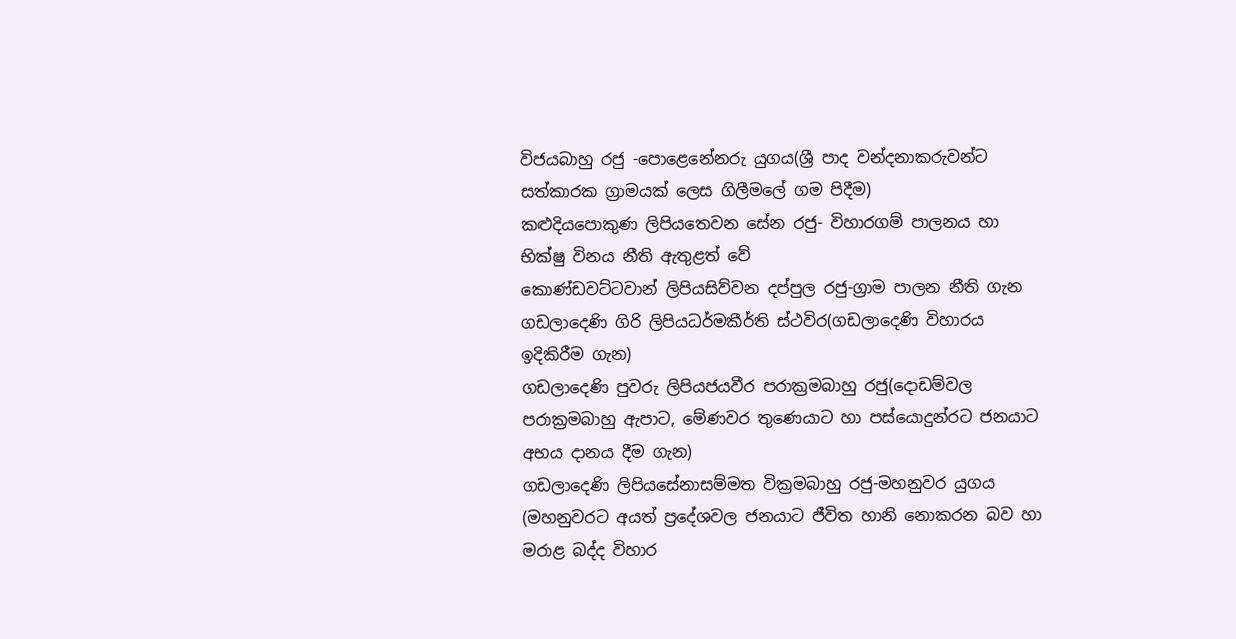විජයබාහු රජු -පොළෙනේනරු යුගය(ශ්‍රී පාද වන්දනාකරුවන්ට සත්කාරක ග්‍රාමයක් ලෙස ගිලීමලේ ගම පිදීම)
කළුදියපොකුණ ලිපියතෙවන සේන රජු- විහාරගම් පාලනය හා භික්ෂු විනය නීති ඇතුළත් වේ
කොණ්ඩවට්ටවාන් ලිපියසිව්වන දප්පුල රජු-ග්‍රාම පාලන නීති ගැන
ගඩලාදෙණි ගිරි ලිපියධර්මකීර්ති ස්ථවිර(ගඩලාදෙණි විහාරය ඉදිකිරීම ගැන)
ගඩලාදෙණි පුවරු ලිපියජයවීර පරාක්‍රමබාහු රජු(දොඩම්වල පරාක්‍රමබාහු ඇපාට, මේණවර තුණෙයාට හා පස්යොදුන්රට ජනයාට අභය දානය දීම ගැන)
ගඩලාදෙණි ලිපියසේනාසම්මත වික්‍රමබාහු රජු-මහනුවර යුගය (මහනුවරට අයත් ප්‍රදේශවල ජනයාට ජීවිත හානි නොකරන බව හා මරාළ බද්ද විහාර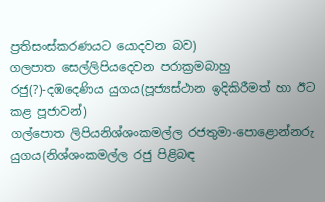ප්‍රතිසංස්කරණයට යොදවන බව)
ගලපාත සෙල්ලිපියදෙවන පරාක්‍රමබාහු රජු(?)-දඹදෙණිය යුගය(පූජ්‍යස්ථාන ඉදිකිරීමත් හා ඊට කළ පූජාවන්)
ගල්පොත ලිපියනිශ්ශංකමල්ල රජතුමා-පොළොන්නරු යුගය(නිශ්ශංකමල්ල රජු‌ පිළිබඳ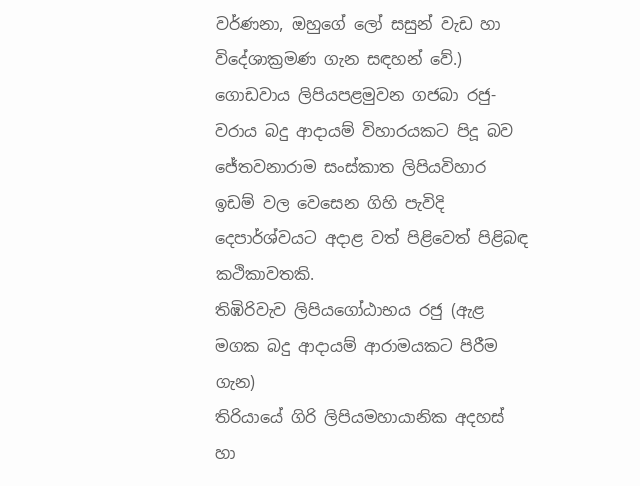වර්ණනා, ඔහුගේ ලෝ සසුන් වැඩ හා විදේශාක්‍රමණ ගැන සඳහන් වේ.)
ගොඩවාය ලිපියපළමුවන ගජබා රජු-වරාය බදු ආදායම් විහාරයකට පිදූ බව
ජේතවනාරාම සංස්කාත ලිපියවිහාර ඉඩම් වල වෙසෙන ගිහි පැවිදි දෙපාර්ශ්වයට අදාළ වත් පිළිවෙත් පිළිබඳ කථිකාවතකි.
තිඹිරිවැව ලිපියගෝඨාභය රජු (ඇළ මගක බදු ආදායම් ආරාමයකට පිරීම ගැන)
තිරියායේ ගිරි ලිපියමහායානික අදහස් හා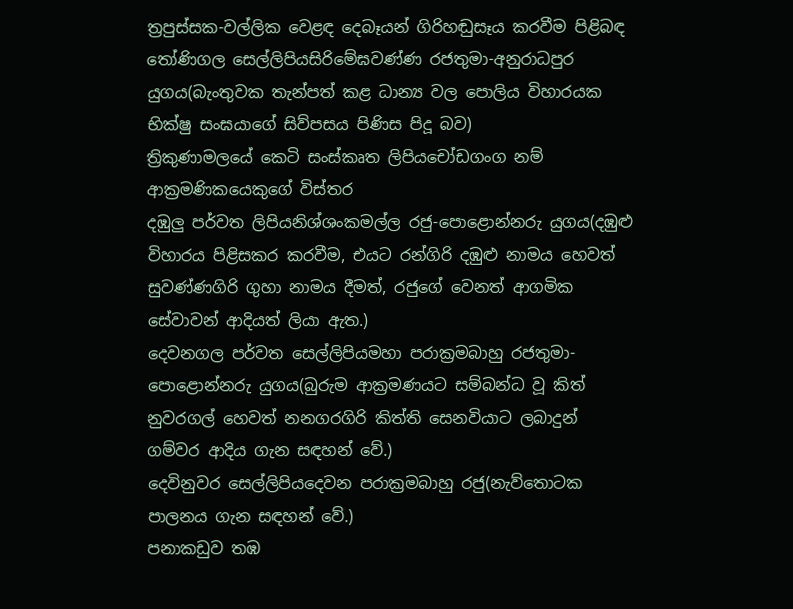ත්‍රපුස්සක-වල්ලික වෙළඳ දෙබෑයන් ගිරිහඬුසෑය කරවීම පිළිබඳ
තෝණිගල සෙල්ලිපියසිරිමේඝවණ්ණ රජතුමා-අනුරාධපුර යුගය(බැංතුවක තැන්පත් කළ ධාන්‍ය වල පොලිය විහාරයක භික්ෂු සංඝයාගේ සිව්පසය පිණිස පිදූ බව)
ත්‍රිකුණාමලයේ කෙටි සංස්කෘත ලිපියචෝඩගංග නම් ආක්‍රමණිකයෙකුගේ විස්තර
දඹුලු පර්වත ලිපියනිශ්ශංකමල්ල රජු-පොළොන්නරු යුගය(දඹුළු විහාරය පිළිසකර කරවීම, එයට රන්ගිරි දඹුළු නාමය හෙවත් සුවණ්ණගිරි ගුහා නාමය දීමත්, රජුගේ වෙනත් ආගමික සේවාවන් ආදියත් ලියා ඇත.)
දෙවනගල පර්වත සෙල්ලිපියමහා පරාක්‍රමබාහු රජතුමා- පොළොන්නරු යුගය(බුරුම ආක්‍රමණයට සම්බන්ධ වූ කිත් නුවරගල් හෙවත් නනගරගිරි කිත්ති සෙනවියාට ලබාදුන් ගම්වර ආදිය ගැන සඳහන් වේ.)
දෙවිනුවර සෙල්ලිපියදෙවන පරාක්‍රමබාහු රජු(නැව්තොටක පාලනය ගැන සඳහන් වේ.)
පනාකඩුව තඹ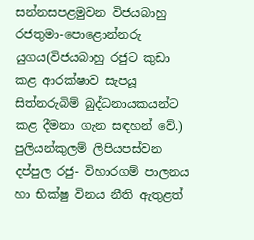සන්නසපළමුවන විජයබාහු රජතුමා-පොළොන්නරු යුගය(විජයබාහු රජුට කුඩා කළ ආරක්ෂාව සැපයූ සිත්නරුබිම් බුද්ධනායකයන්ට කළ දීමනා ගැන සඳහන් වේ.)
පුලියන්කුලම් ලිපියපස්වන දප්පුල රජු- විහාරගම් පාලනය හා භික්ෂු විනය නීති ඇතුළත්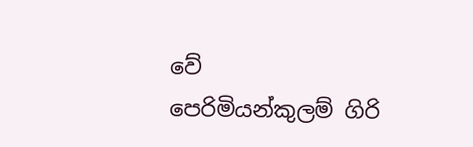වේ
පෙරිමියන්කුලම් ගිරි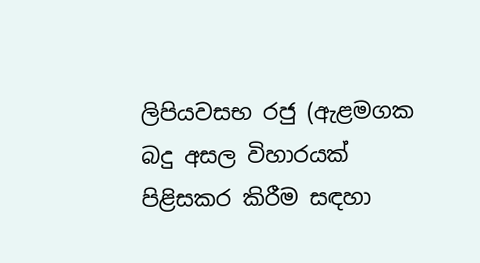ලිපියවසභ රජු (ඇළමගක බදු අසල විහාරයක් පිළිසකර කිරීම සඳහා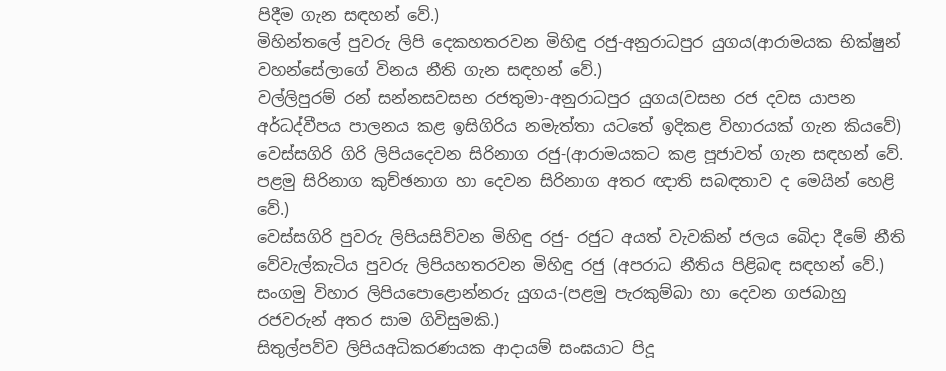පිදීම ගැන සඳහන් වේ.)
මිහින්තලේ පුවරු ලිපි දෙකහතරවන මිහිඳු රජු-අනුරාධපුර යුගය(ආරාමයක භික්ෂුන් වහන්සේලාගේ විනය නීති ගැන සඳහන් වේ.)
වල්ලිපුරම් රන් සන්නසවසභ රජතුමා-අනුරාධපුර යුගය(වසභ රජ දවස යාපන අර්ධද්වීපය පාලනය කළ ඉසිගිරිය නමැත්තා යටතේ ඉදිකළ විහාරයක් ගැන කියවේ)
වෙස්සගිරි ගිරි ලිපියදෙවන සිරිනාග රජු-(ආරාමයකට කළ පූජාවත් ගැන සඳහන් වේ. පළමු සිරිනාග කුච්ඡනාග හා දෙවන සිරිනාග අතර ඥාති සබඳතාව ද මෙයින් හෙළි වේ.)
වෙස්සගිරි පුවරු ලිපියසිව්වන මිහිඳු රජු- රජුට අයත් වැවකින් ජලය බෙිදා දීමේ නීති
වේවැල්කැටිය පුවරු ලිපියහතරවන මිහිඳු රජු (අපරාධ නීතිය පිළිබඳ සඳහන් වේ.)
සංගමු විහාර ලිපියපොළොන්නරු යුගය-(පළමු පැරකුම්බා හා දෙවන ගජබාහු රජවරුන් අතර සාම ගිවිසුමකි.)
සිතුල්පව්ව ලිපියඅධිකරණයක ආදායම් සංඝයාට පිදූ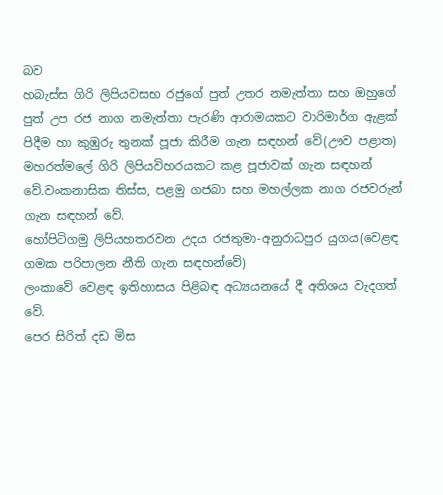බව
හබැස්ස ගිරි ලිපියවසභ රජුගේ පුත් උතර නමැත්තා සහ ඔහුගේ පුත් උප රජ නාග නමැත්තා පැරණි ආරාමයකට වාරිමාර්ග ඇළක් පිදීම හා කුඹුරු තුනක් පූජා කිරීම ගැන සඳහන් වේ(ඌව පළාත)
මහරත්මලේ ගිරි ලිපියවිහරයකට කළ පූජාවක් ගැන සඳහන් වේ.වංකනාසික තිස්ස, පළමු ගජබා සහ මහල්ලක නාග රජවරුන් ගැන සඳහන් වේ.
හෝපිටිගමු ලිපියහතරවන උදය රජතුමා-අනුරාධපුර යුගය(වෙළඳ ගමක පරිපාලන නීති ගැන සඳහන්වේ)
ලංකාවේ වෙළඳ ඉතිහාසය පිළිබඳ අධ්‍යයනයේ දී අතිශය වැදගත් වේ.
පෙර සිරිත් දඩ මිස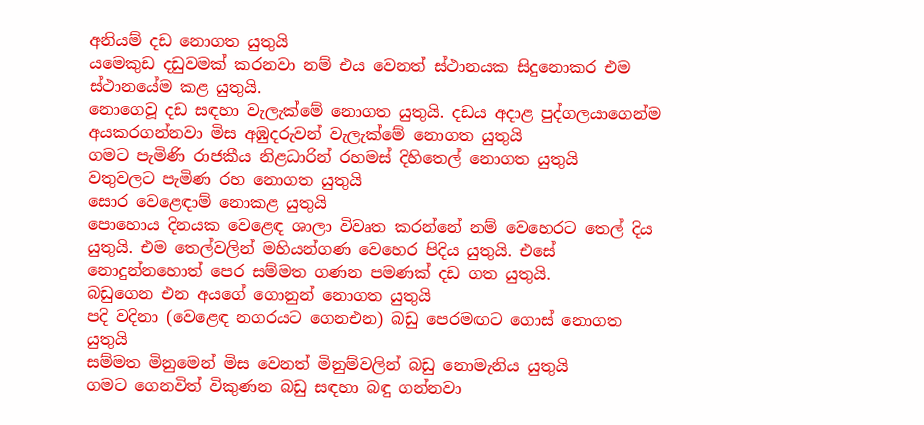අනියම් දඩ නොගත යුතුයි
යමෙකුඩ දඩුවමක් කරනවා නම් එය වෙනත් ස්ථානයක සිදුනොකර එම ස්ථානයේම කළ යුතුයි.
නොගෙවූ දඩ සඳහා වැලැක්මේ නොගත යුතුයි. දඩය අදාළ පුද්ගලයාගෙන්ම අයකරගන්නවා මිස අඹුදරුවන් වැලැක්මේ නොගත යුතුයි
ගමට පැමිණි රාජකීය නිළධාරින් රහමස් දිහිතෙල් නොගත යුතුයි
වතුවලට පැමිණ රහ නොගත යුතුයි
සොර වෙළෙඳාම් නොකළ යුතුයි
පොහොය දිනයක වෙළෙඳ ශාලා විවෘත කරන්නේ නම් වෙහෙරට තෙල් දිය යුතුයි. එම තෙල්වලින් මහියන්ගණ වෙහෙර පිදිය යුතුයි. එසේ නොදුන්නහොත් පෙර සම්මත ගණන පමණක් දඩ ගත යුතුයි.
බඩුගෙන එන අයගේ ගොනුන් නොගත යුතුයි
පදි වදිනා (වෙළෙඳ නගරයට ගෙනඑන) බඩු පෙරමඟට ගොස් නොගත යුතුයි
සම්මත මිනුමෙන් මිස වෙනත් මිනුම්වලින් බඩු නොමැනිය යුතුයි
ගමට ගෙනවිත් විකුණන බඩු සඳහා බඳු ගන්නවා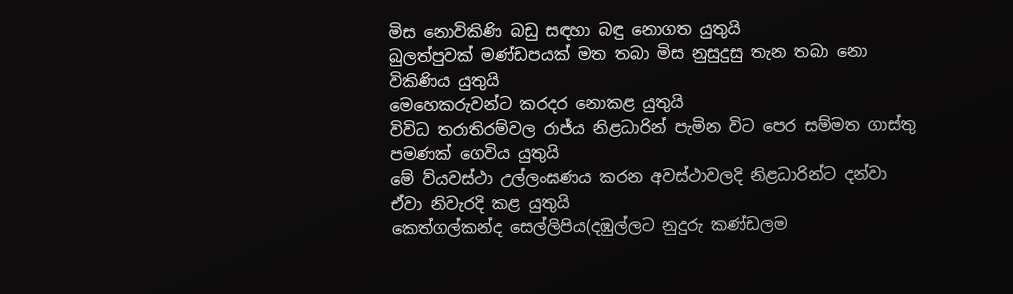මිස නොවිකිණි බඩු සඳහා බඳු නොගත යුතුයි
බුලත්පුවක් මණ්ඩපයක් මත තබා මිස නුසුදුසු තැන තබා නො විකිණිය යුතුයි
මෙහෙකරුවන්ට කරදර නොකළ යුතුයි
විවිධ තරාතිරම්වල රාජ්ය නිළධාරින් පැමින විට පෙර සම්මත ගාස්තු පමණක් ගෙවිය යුතුයි
මේ ව්යවස්ථා උල්ලංඝණය කරන අවස්ථාවලදි නිළධාරින්ට දන්වා ඒවා නිවැරදි කළ යුතුයි
කෙත්ගල්කන්ද සෙල්ලිපිය(දඹුල්ලට නුදුරු කණ්ඩලම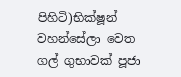පිහිටි)භික්ෂූන්‌ වහන්සේලා වෙත ගල්‌ ගුභාවක්‌ පූජා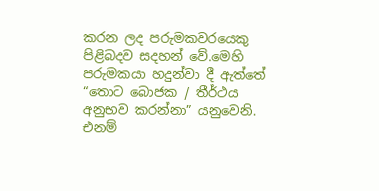කරන ලද පරුමකවරයෙකු පිළිබදව සදහන්‌ වේ.මෙහි පරුමකයා හදුන්වා දී ඇත්තේ “තොට බොජක / තීර්ථය අනුභව කරන්නා” යනුවෙනි. එනම්‌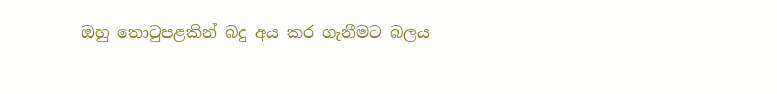ඔහු තොටුපළකින්‌ බදු අය කර ගැනීමට බලය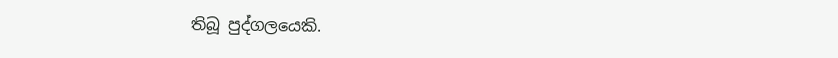තිබූ පුද්ගලයෙකි.